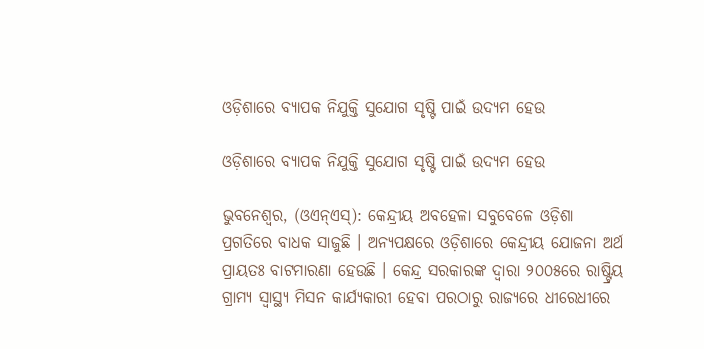ଓଡ଼ିଶାରେ ବ୍ୟାପକ ନିଯୁକ୍ତି ସୁଯୋଗ ସୃଷ୍ଟି ପାଇଁ ଉଦ୍ୟମ ହେଉ

ଓଡ଼ିଶାରେ ବ୍ୟାପକ ନିଯୁକ୍ତି ସୁଯୋଗ ସୃଷ୍ଟି ପାଇଁ ଉଦ୍ୟମ ହେଉ

ଭୁବନେଶ୍ୱର, (ଓଏନ୍ଏସ୍): କେନ୍ଦ୍ରୀୟ ଅବହେଳା ସବୁବେଳେ ଓଡ଼ିଶା ପ୍ରଗତିରେ ବାଧକ ସାଜୁଛି । ଅନ୍ୟପକ୍ଷରେ ଓଡ଼ିଶାରେ କେନ୍ଦ୍ରୀୟ ଯୋଜନା ଅର୍ଥ ପ୍ରାୟତଃ ବାଟମାରଣା ହେଉଛି । କେନ୍ଦ୍ର ସରକାରଙ୍କ ଦ୍ୱାରା ୨୦୦୫ରେ ରାଷ୍ଟ୍ରିୟ ଗ୍ରାମ୍ୟ ସ୍ୱାସ୍ଥ୍ୟ ମିସନ କାର୍ଯ୍ୟକାରୀ ହେବା ପରଠାରୁ ରାଜ୍ୟରେ ଧୀରେଧୀରେ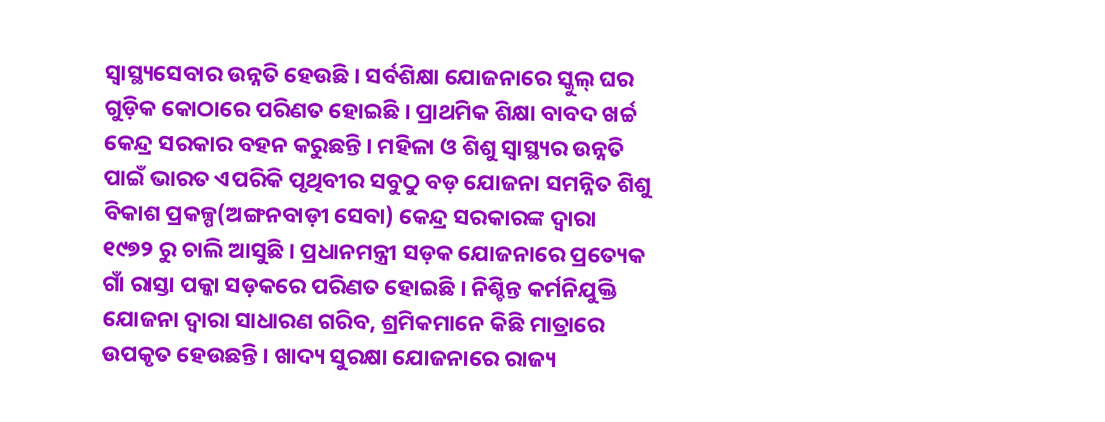ସ୍ୱାସ୍ଥ୍ୟସେବାର ଉନ୍ନତି ହେଉଛି । ସର୍ବଶିକ୍ଷା ଯୋଜନାରେ ସ୍କୁଲ୍ ଘର ଗୁଡ଼ିକ କୋଠାରେ ପରିଣତ ହୋଇଛି । ପ୍ରାଥମିକ ଶିକ୍ଷା ବାବଦ ଖର୍ଚ୍ଚ କେନ୍ଦ୍ର ସରକାର ବହନ କରୁଛନ୍ତି । ମହିଳା ଓ ଶିଶୁ ସ୍ୱାସ୍ଥ୍ୟର ଉନ୍ନତି ପାଇଁ ଭାରତ ଏପରିକି ପୃଥିବୀର ସବୁଠୁ ବଡ଼ ଯୋଜନା ସମନ୍ନିତ ଶିଶୁ ବିକାଶ ପ୍ରକଳ୍ପ(ଅଙ୍ଗନବାଡ଼ୀ ସେବା) କେନ୍ଦ୍ର ସରକାରଙ୍କ ଦ୍ୱାରା ୧୯୭୨ ରୁ ଚାଲି ଆସୁଛି । ପ୍ରଧାନମନ୍ତ୍ରୀ ସଡ଼କ ଯୋଜନାରେ ପ୍ରତ୍ୟେକ ଗାଁ ରାସ୍ତା ପକ୍କା ସଡ଼କରେ ପରିଣତ ହୋଇଛି । ନିଶ୍ଚିନ୍ତ କର୍ମନିଯୁକ୍ତି ଯୋଜନା ଦ୍ୱାରା ସାଧାରଣ ଗରିବ, ଶ୍ରମିକମାନେ କିଛି ମାତ୍ରାରେ ଉପକୃତ ହେଉଛନ୍ତି । ଖାଦ୍ୟ ସୁରକ୍ଷା ଯୋଜନାରେ ରାଜ୍ୟ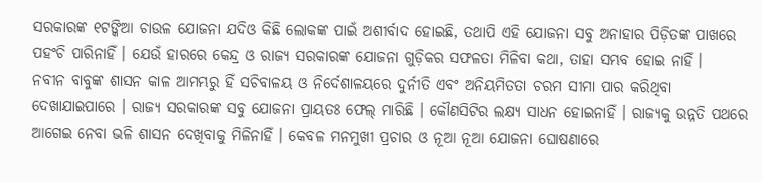ସରକାରଙ୍କ ୧ଟଙ୍କିଆ ଚାଉଳ ଯୋଜନା ଯଦିଓ କିଛି ଲୋକଙ୍କ ପାଇଁ ଅଶୀର୍ବାଦ ହୋଇଛି, ତଥାପି ଏହି ଯୋଜନା ସବୁ ଅନାହାର ପିଡ଼ିତଙ୍କ ପାଖରେ ପହଂଚି ପାରିନାହିଁ । ଯେଉଁ ହାରରେ କେନ୍ଦ୍ର ଓ ରାଜ୍ୟ ସରକାରଙ୍କ ଯୋଜନା ଗୁଡ଼ିକର ସଫଳତା ମିଳିବା କଥା, ତାହା ସମ୍ଭବ ହୋଇ ନାହିଁ ।
ନବୀନ ବାବୁଙ୍କ ଶାସନ କାଳ ଆମମ୍ଭରୁ ହିଁ ସଚିବାଳୟ ଓ ନିର୍ଦେଶାଳୟରେ ଦୁର୍ନୀତି ଏବଂ ଅନିୟମିତତା ଚରମ ସୀମା ପାର କରିଥିବା ଦେଖାଯାଇପାରେ । ରାଜ୍ୟ ସରକାରଙ୍କ ସବୁ ଯୋଜନା ପ୍ରାୟତଃ ଫେଲ୍ ମାରିଛି । କୌଣସିଟିର ଲକ୍ଷ୍ୟ ସାଧନ ହୋଇନାହିଁ । ରାଜ୍ୟକୁ ଉନ୍ନତି ପଥରେ ଆଗେଇ ନେବା ଭଳି ଶାସନ ଦେଖିବାକୁ ମିଳିନାହିଁ । କେବଳ ମନମୁଖୀ ପ୍ରଚାର ଓ ନୂଆ ନୂଆ ଯୋଜନା ଘୋଷଣାରେ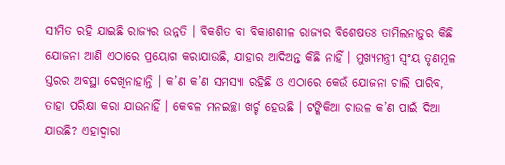ସୀମିତ ରହି ଯାଇଛି ରାଜ୍ୟର ଉନ୍ନତି । ବିକଶିତ ବା ବିକାଶଶୀଳ ରାଜ୍ୟର ବିଶେଷତଃ ତାମିଲନାଡ଼ୁର କିଛି ଯୋଜନା ଆଣି ଏଠାରେ ପ୍ରୟୋଗ କରାଯାଉଛି, ଯାହାର ଆଦିଅନ୍ତ କିଛି ନାହିଁ । ମୁଖ୍ୟମନ୍ତ୍ରୀ ସ୍ୱଂୟ ତୃଣମୂଳ ସ୍ତରର ଅବସ୍ଥା ଦେଖିନାହାନ୍ତି । କ’ଣ କ’ଣ ସମସ୍ୟା ରହିଛି ଓ ଏଠାରେ କେଉଁ ଯୋଜନା ଚାଲି ପାରିବ, ତାହା ପରିକ୍ଷା କରା ଯାଉନାହିଁ । କେବଳ ମନଇଚ୍ଛା ଖର୍ଚ୍ଚ ହେଉଛି । ଟଙ୍କିକିଆ ଚାଉଳ କ’ଣ ପାଇଁ ଦିଆ ଯାଉଛି? ଏହାଦ୍ୱାରା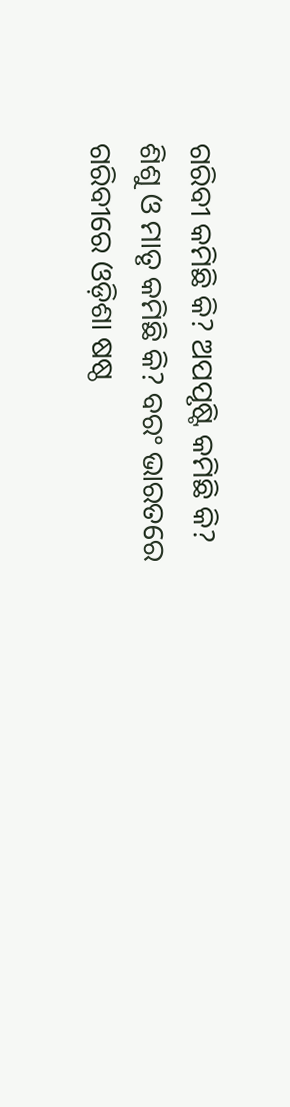ଗରିବୀ କମିଛି କି? ଅପପୃଷ୍ଟି କମିଛି କି? ଶିଶୁ ଓ ମାତୃ କମିଛି କି? ବରଂ ଭାରତରେ ଗରିବୀରେ ଓଡ଼ିଶା ଷଷ୍ଠ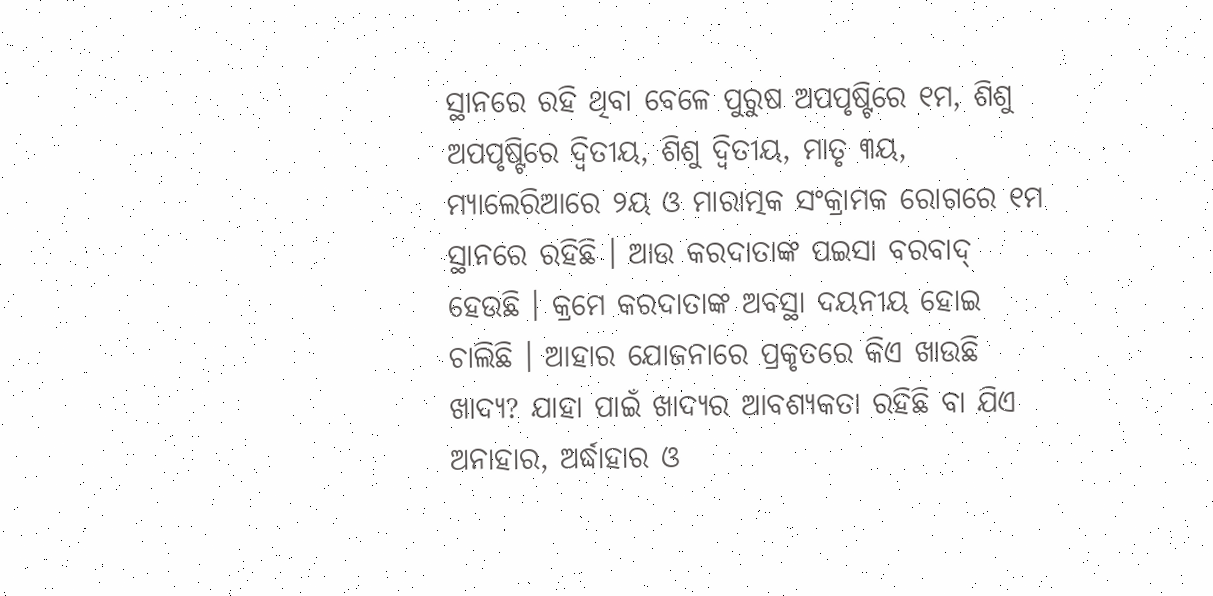ସ୍ଥାନରେ ରହି ଥିବା ବେଳେ ପୁରୁଷ ଅପପୃଷ୍ଟିରେ ୧ମ, ଶିଶୁ ଅପପୃଷ୍ଟିରେ ଦ୍ୱିତୀୟ, ଶିଶୁ ଦ୍ୱିତୀୟ, ମାତୃ ୩ୟ, ମ୍ୟାଲେରିଆରେ ୨ୟ ଓ ମାରାତ୍ମକ ସଂକ୍ରାମକ ରୋଗରେ ୧ମ ସ୍ଥାନରେ ରହିଛି । ଆଉ କରଦାତାଙ୍କ ପଇସା ବରବାଦ୍ ହେଉଛି । କ୍ରମେ କରଦାତାଙ୍କ ଅବସ୍ଥା ଦୟନୀୟ ହୋଇ ଚାଲିଛି । ଆହାର ଯୋଜନାରେ ପ୍ରକୃତରେ କିଏ ଖାଉଛି ଖାଦ୍ୟ? ଯାହା ପାଇଁ ଖାଦ୍ୟର ଆବଶ୍ୟକତା ରହିଛି ବା ଯିଏ ଅନାହାର, ଅର୍ଦ୍ଧାହାର ଓ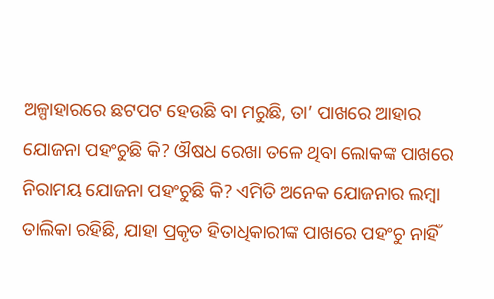ଅଳ୍ପାହାରରେ ଛଟପଟ ହେଉଛି ବା ମରୁଛି, ତା’ ପାଖରେ ଆହାର ଯୋଜନା ପହଂଚୁଛି କି? ଔଷଧ ରେଖା ତଳେ ଥିବା ଲୋକଙ୍କ ପାଖରେ ନିରାମୟ ଯୋଜନା ପହଂଚୁଛି କି? ଏମିତି ଅନେକ ଯୋଜନାର ଲମ୍ବା ତାଲିକା ରହିଛି, ଯାହା ପ୍ରକୃତ ହିତାଧିକାରୀଙ୍କ ପାଖରେ ପହଂଚୁ ନାହିଁ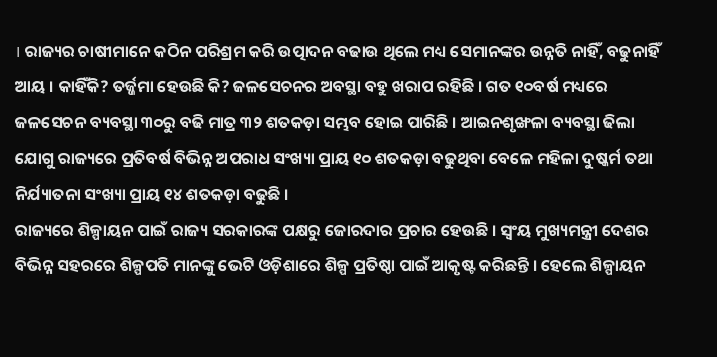। ରାଜ୍ୟର ଚାଷୀମାନେ କଠିନ ପରିଶ୍ରମ କରି ଉତ୍ପାଦନ ବଢାଉ ଥିଲେ ମଧ୍ୟ ସେମାନଙ୍କର ଉନ୍ନତି ନାହିଁ, ବଢୁନାହିଁ ଆୟ । କାହିଁକି? ତର୍ଜ୍ଜମା ହେଉଛି କି? ଜଳସେଚନର ଅବସ୍ଥା ବହୁ ଖରାପ ରହିଛି । ଗତ ୧୦ବର୍ଷ ମଧ୍ୟରେ ଜଳସେଚନ ବ୍ୟବସ୍ଥା ୩୦ରୁ ବଢି ମାତ୍ର ୩୨ ଶତକଡ଼ା ସମ୍ଭବ ହୋଇ ପାରିଛି । ଆଇନଶୃଙ୍ଖଳା ବ୍ୟବସ୍ଥା ଢିଲା ଯୋଗୁ ରାଜ୍ୟରେ ପ୍ରତିବର୍ଷ ବିଭିନ୍ନ ଅପରାଧ ସଂଖ୍ୟା ପ୍ରାୟ ୧୦ ଶତକଡ଼ା ବଢୁଥିବା ବେଳେ ମହିଳା ଦୁଷ୍କର୍ମ ତଥା ନିର୍ଯ୍ୟାତନା ସଂଖ୍ୟା ପ୍ରାୟ ୧୪ ଶତକଡ଼ା ବଢୁଛି ।
ରାଜ୍ୟରେ ଶିଳ୍ପାୟନ ପାଇଁ ରାଜ୍ୟ ସରକାରଙ୍କ ପକ୍ଷରୁ ଜୋରଦାର ପ୍ରଚାର ହେଉଛି । ସ୍ୱଂୟ ମୁଖ୍ୟମନ୍ତ୍ରୀ ଦେଶର ବିଭିନ୍ନ ସହରରେ ଶିଳ୍ପପତି ମାନଙ୍କୁ ଭେଟି ଓଡ଼ିଶାରେ ଶିଳ୍ପ ପ୍ରତିଷ୍ଠା ପାଇଁ ଆକୃଷ୍ଟ କରିଛନ୍ତି । ହେଲେ ଶିଳ୍ପାୟନ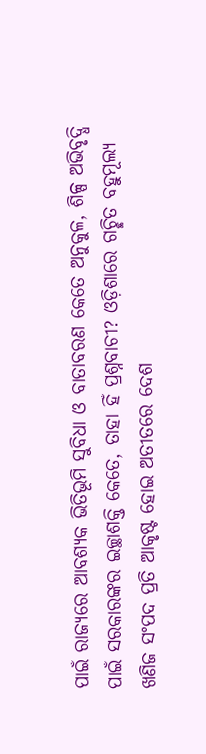ପାଇଁ ରାଜ୍ୟରେ ଆବଶ୍ୟକ ଭିତିଭୂମି ସୁବିଧା ଓ ବାତାବରଣ କେତେ ଅନୁକୁଳ, ଶିଳ୍ପ ଅଭିବୃଦ୍ଧି ପାଇଁ ସରକାରଙ୍କର ଇଚ୍ଛାଶକ୍ତି କେତେ, ତାହା ହିଁ ପ୍ରଶ୍ନବାଚୀ? ଓଡ଼ିଶାରେ ଗଚ୍ଛିତ ବହୁମୂଲ୍ୟ ଖଣିଜ ସଂପଦ ପ୍ରତି ଆକୃଷ୍ଟ ହୋଇ ଅତୀତରେ ଦେଶ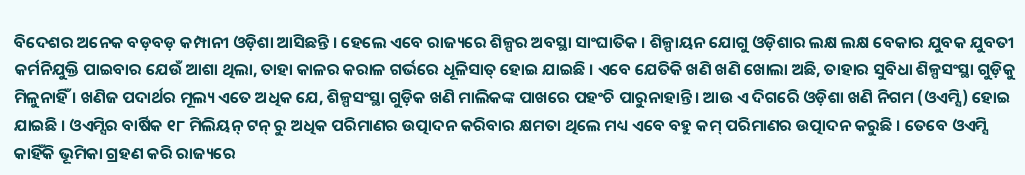ବିଦେଶର ଅନେକ ବଡ଼ବଡ଼ କମ୍ପାନୀ ଓଡ଼ିଶା ଆସିଛନ୍ତି । ହେଲେ ଏବେ ରାଜ୍ୟରେ ଶିଳ୍ପର ଅବସ୍ଥା ସାଂଘାତିକ । ଶିଳ୍ପାୟନ ଯୋଗୁ ଓଡ଼ିଶାର ଲକ୍ଷ ଲକ୍ଷ ବେକାର ଯୁବକ ଯୁବତୀ କର୍ମନିଯୁକ୍ତି ପାଇବାର ଯେଉଁ ଆଶା ଥିଲା, ତାହା କାଳର କରାଳ ଗର୍ଭରେ ଧୂଳିସାତ୍ ହୋଇ ଯାଇଛି । ଏବେ ଯେତିକି ଖଣି ଖଣି ଖୋଲା ଅଛି, ତାହାର ସୁବିଧା ଶିଳ୍ପସଂସ୍ଥା ଗୁଡ଼ିକୁ ମିଳୁନାହିଁ । ଖଣିଜ ପଦାର୍ଥର ମୂଲ୍ୟ ଏତେ ଅଧିକ ଯେ, ଶିଳ୍ପସଂସ୍ଥା ଗୁଡ଼ିକ ଖଣି ମାଲିକଙ୍କ ପାଖରେ ପହଂଚି ପାରୁନାହାନ୍ତି । ଆଉ ଏ ଦିଗରେି ଓଡ଼ିଶା ଖଣି ନିଗମ (ଓଏମ୍ସି) ହୋଇ ଯାଇଛି । ଓଏମ୍ସିର ବାର୍ଷିକ ୧୮ ମିଲିୟନ୍ ଟନ୍ ରୁ ଅଧିକ ପରିମାଣର ଉତ୍ପାଦନ କରିବାର କ୍ଷମତା ଥିଲେ ମଧ୍ୟ ଏବେ ବହୁ କମ୍ ପରିମାଣର ଉତ୍ପାଦନ କରୁଛି । ତେବେ ଓଏମ୍ସି କାହିଁକି ଭୂମିକା ଗ୍ରହଣ କରି ରାଜ୍ୟରେ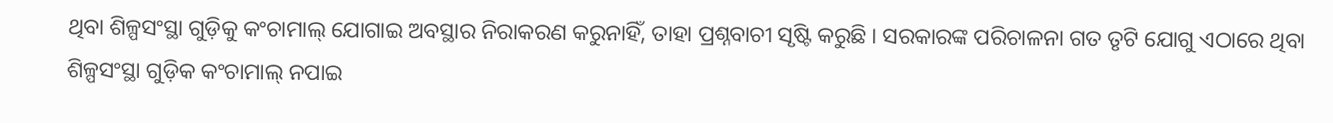ଥିବା ଶିଳ୍ପସଂସ୍ଥା ଗୁଡ଼ିକୁ କଂଚାମାଲ୍ ଯୋଗାଇ ଅବସ୍ଥାର ନିରାକରଣ କରୁନାହିଁ, ତାହା ପ୍ରଶ୍ନବାଚୀ ସୃଷ୍ଟି କରୁଛି । ସରକାରଙ୍କ ପରିଚାଳନା ଗତ ତୃଟି ଯୋଗୁ ଏଠାରେ ଥିବା ଶିଳ୍ପସଂସ୍ଥା ଗୁଡ଼ିକ କଂଚାମାଲ୍ ନପାଇ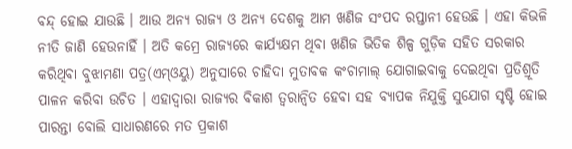ବନ୍ଦ୍ ହୋଇ ଯାଉଛି । ଆଉ ଅନ୍ୟ ରାଜ୍ୟ ଓ ଅନ୍ୟ ଦେଶକୁ ଆମ ଖଣିଜ ସଂପଦ ରପ୍ତାନୀ ହେଉଛି । ଏହା କିଭଳି ନୀତି ଜାଣି ହେଉନାହିଁ । ଅତି କମ୍ରେ ରାଜ୍ୟରେ କାର୍ଯ୍ୟକ୍ଷମ ଥିବା ଖଣିଜ ଭିତିକ ଶିଳ୍ପ ଗୁଡ଼ିକ ସହିତ ସରକାର କରିଥିବା ବୁଝାମଣା ପତ୍ର(ଏମ୍ଓୟୁ) ଅନୁସାରେ ଚାହିଦା ମୁତାବକ କଂଚାମାଲ୍ ଯୋଗାଇବାକୁ ଦେଇଥିବା ପ୍ରତିଶ୍ରୂତି ପାଳନ କରିବା ଉଚିତ । ଏହାଦ୍ୱାରା ରାଜ୍ୟର ବିକାଶ ତ୍ୱରାନ୍ୱିତ ହେବା ସହ ବ୍ୟାପକ ନିଯୁକ୍ତି ସୁଯୋଗ ସୃଷ୍ଟି ହୋଇ ପାରନ୍ତା ବୋଲି ସାଧାରଣରେ ମତ ପ୍ରକାଶ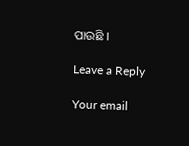ପାଉଛି ।

Leave a Reply

Your email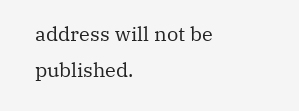address will not be published.